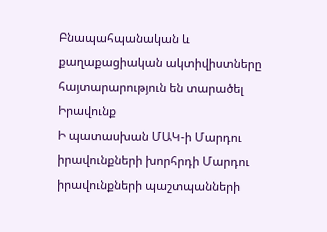Բնապահպանական և քաղաքացիական ակտիվիստները հայտարարություն են տարածել
Իրավունք
Ի պատասխան ՄԱԿ-ի Մարդու իրավունքների խորհրդի Մարդու իրավունքների պաշտպանների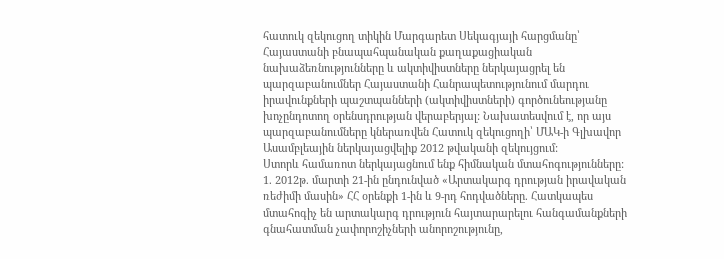հատուկ զեկուցող տիկին Մարգարետ Սեկագյայի հարցմանը՝ Հայաստանի բնապահպանական քաղաքացիական նախաձեռնությունները և ակտիվիստները ներկայացրել են պարզաբանումներ Հայաստանի Հանրապետությունում մարդու իրավունքների պաշտպանների (ակտիվիստների) գործունեությանը խոչընդոտող օրենսդրության վերաբերյալ: Նախատեսվում է, որ այս պարզաբանումները կներառվեն Հատուկ զեկուցողի՝ ՄԱԿ-ի Գլխավոր Ասամբլեային ներկայացվելիք 2012 թվականի զեկույցում:
Ստորև համառոտ ներկայացնում ենք հիմնական մտահոգությունները:
1. 2012թ. մարտի 21-ին ընդունված «Արտակարգ դրության իրավական ռեժիմի մասին» ՀՀ օրենքի 1-ին և 9-րդ հոդվածները. Հատկապես մտահոգիչ են արտակարգ դրություն հայտարարելու հանգամանքների գնահատման չափորոշիչների անորոշությունը,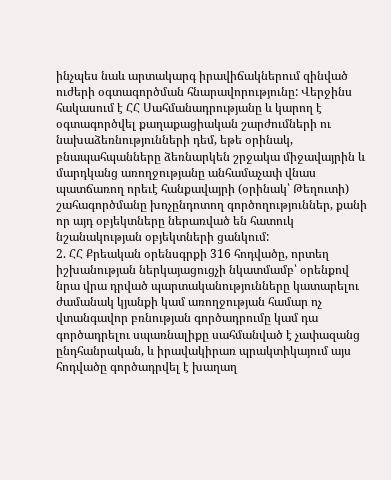ինչպես նաև արտակարգ իրավիճակներում զինված ուժերի օգտագործման հնարավորությունը: Վերջինս հակասում է ՀՀ Սահմանադրությանը և կարող է օգտագործվել քաղաքացիական շարժումների ու նախաձեռնությունների դեմ, եթե օրինակ, բնապահպանները ձեռնարկեն շրջակա միջավայրին և մարդկանց առողջությանը անհամաչափ վնաս պատճառող որեւէ հանքավայրի (օրինակ՝ Թեղուտի) շահագործմանը խոչընդոտող գործողություններ, քանի որ այդ օբյեկտները ներառված են հատուկ նշանակության օբյեկտների ցանկում:
2. ՀՀ Քրեական օրենսգրքի 316 հոդվածը, որտեղ իշխանության ներկայացուցչի նկատմամբ՝ օրենքով նրա վրա դրված պարտականությունները կատարելու ժամանակ կյանքի կամ առողջության համար ոչ վտանգավոր բռնության գործադրումը կամ դա գործադրելու սպառնալիքը սահմանված է չափազանց ընդհանրական, և իրավակիրառ պրակտիկայում այս հոդվածը գործադրվել է խաղաղ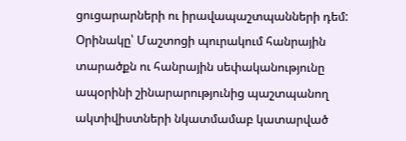ցուցարարների ու իրավապաշտպանների դեմ: Օրինակը՝ Մաշտոցի պուրակում հանրային տարածքն ու հանրային սեփականությունը ապօրինի շինարարությունից պաշտպանող ակտիվիստների նկատմամաբ կատարված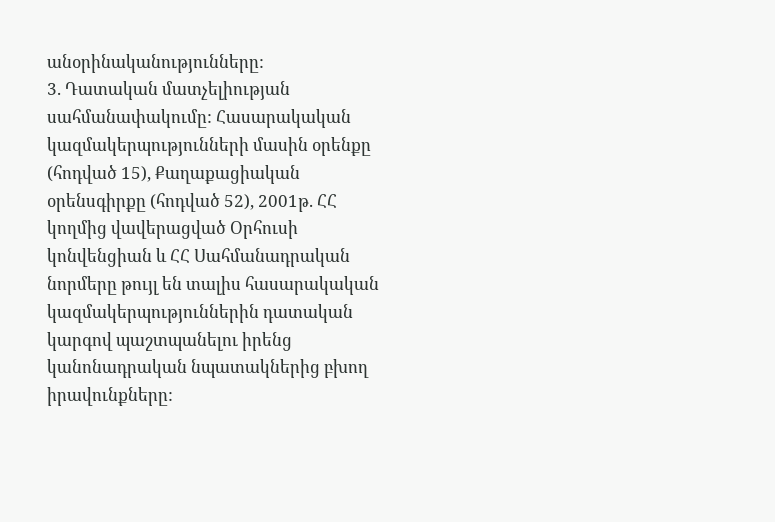անօրինականությունները:
3. Դատական մատչելիության սահմանափակումը: Հասարակական կազմակերպությունների մասին օրենքը (հոդված 15), Քաղաքացիական օրենսգիրքը (հոդված 52), 2001թ. ՀՀ կողմից վավերացված Օրհուսի կոնվենցիան և ՀՀ Սահմանադրական նորմերը թույլ են տալիս հասարակական կազմակերպություններին դատական կարգով պաշտպանելու իրենց կանոնադրական նպատակներից բխող իրավունքները: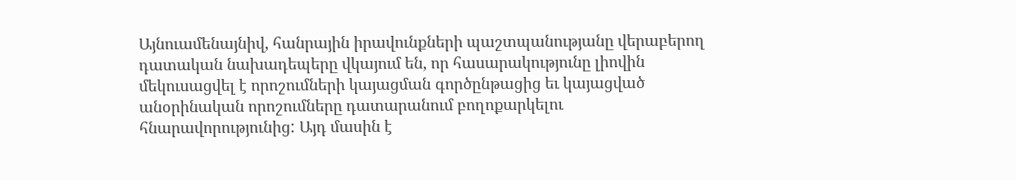Այնուամենայնիվ, հանրային իրավունքների պաշտպանությանը վերաբերող դատական նախադեպերը վկայում են, որ հասարակությունը լիովին մեկուսացվել է որոշումների կայացման գործընթացից եւ կայացված անօրինական որոշումները դատարանում բողոքարկելու հնարավորությունից: Այդ մասին է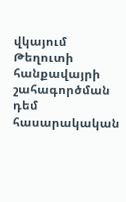վկայում Թեղուտի հանքավայրի շահագործման դեմ հասարակական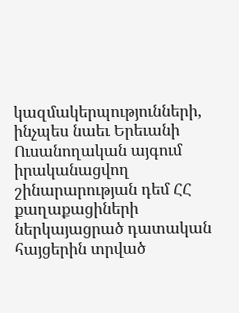կազմակերպությունների, ինչպես նաեւ Երեւանի Ուսանողական այգում իրականացվող շինարարության դեմ ՀՀ քաղաքացիների ներկայացրած դատական հայցերին տրված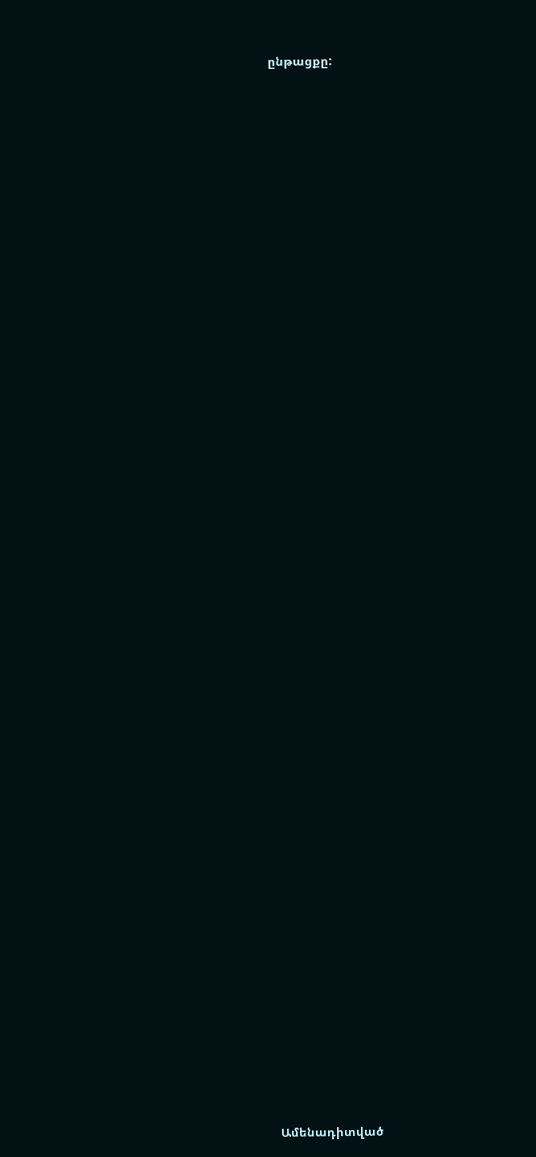ընթացքը:


















































Ամենադիտված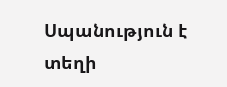Սպանություն է տեղի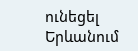ունեցել Երևանում